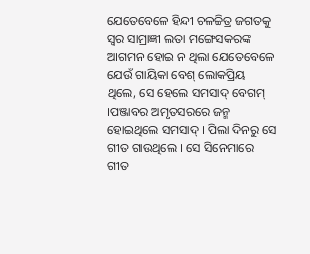ଯେତେବେଳେ ହିନ୍ଦୀ ଚଳଚ୍ଚିତ୍ର ଜଗତକୁ ସ୍ୱର ସାମ୍ରାଜ୍ଞୀ ଲତା ମଙ୍ଗେସକରଙ୍କ ଆଗମନ ହୋଇ ନ ଥିଲା ଯେତେବେଳେ ଯେଉଁ ଗାୟିକା ବେଶ୍ ଲୋକପ୍ରିୟ ଥିଲେ, ସେ ହେଲେ ସମସାଦ୍ ବେଗମ୍ ।ପଞ୍ଜାବର ଅମୃତସରରେ ଜନ୍ମ ହୋଇଥିଲେ ସମସାଦ୍ । ପିଲା ଦିନରୁ ସେ ଗୀତ ଗାଉଥିଲେ । ସେ ସିନେମାରେ ଗୀତ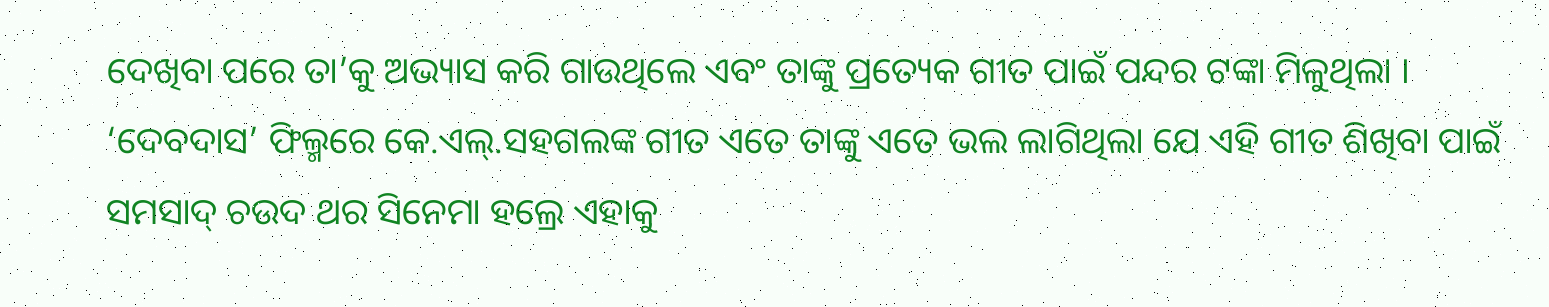ଦେଖିବା ପରେ ତା’କୁ ଅଭ୍ୟାସ କରି ଗାଉଥିଲେ ଏବଂ ତାଙ୍କୁ ପ୍ରତ୍ୟେକ ଗୀତ ପାଇଁ ପନ୍ଦର ଟଙ୍କା ମିଳୁଥିଲା । ‘ଦେବଦାସ’ ଫିଲ୍ମରେ କେ.ଏଲ୍.ସହଗଲଙ୍କ ଗୀତ ଏତେ ତାଙ୍କୁ ଏତେ ଭଲ ଲାଗିଥିଲା ଯେ ଏହି ଗୀତ ଶିଖିବା ପାଇଁ ସମସାଦ୍ ଚଉଦ ଥର ସିନେମା ହଲ୍ରେ ଏହାକୁ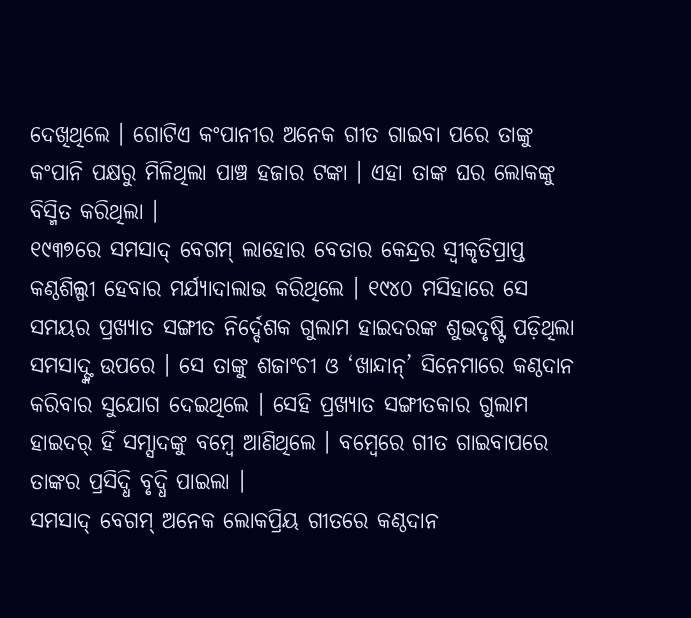ଦେଖିଥିଲେ । ଗୋଟିଏ କଂପାନୀର ଅନେକ ଗୀତ ଗାଇବା ପରେ ତାଙ୍କୁ କଂପାନି ପକ୍ଷରୁ ମିଳିଥିଲା ପାଞ୍ଚ ହଜାର ଟଙ୍କା । ଏହା ତାଙ୍କ ଘର ଲୋକଙ୍କୁ ବିସ୍ମିତ କରିଥିଲା ।
୧୯୩୭ରେ ସମସାଦ୍ ବେଗମ୍ ଲାହୋର ବେତାର କେନ୍ଦ୍ରର ସ୍ୱୀକୃତିପ୍ରାପ୍ତ କଣ୍ଠଶିଲ୍ପୀ ହେବାର ମର୍ଯ୍ୟାଦାଲାଭ କରିଥିଲେ । ୧୯୪୦ ମସିହାରେ ସେ ସମୟର ପ୍ରଖ୍ୟାତ ସଙ୍ଗୀତ ନିର୍ଦ୍ଦେଶକ ଗୁଲାମ ହାଇଦରଙ୍କ ଶୁଭଦୃଷ୍ଟି ପଡ଼ିଥିଲା ସମସାଦ୍ଙ୍କ ଉପରେ । ସେ ତାଙ୍କୁ ଶଜାଂଚୀ ଓ ‘ଖାନ୍ଦାନ୍’ ସିନେମାରେ କଣ୍ଠଦାନ କରିବାର ସୁଯୋଗ ଦେଇଥିଲେ । ସେହି ପ୍ରଖ୍ୟାତ ସଙ୍ଗୀତକାର ଗୁଲାମ ହାଇଦର୍ ହିଁ ସମ୍ସାଦଙ୍କୁ ବମ୍ବେ ଆଣିଥିଲେ । ବମ୍ବେରେ ଗୀତ ଗାଇବାପରେ ତାଙ୍କର ପ୍ରସିଦ୍ଧି ବୃଦ୍ଧି ପାଇଲା ।
ସମସାଦ୍ ବେଗମ୍ ଅନେକ ଲୋକପ୍ରିୟ ଗୀତରେ କଣ୍ଠଦାନ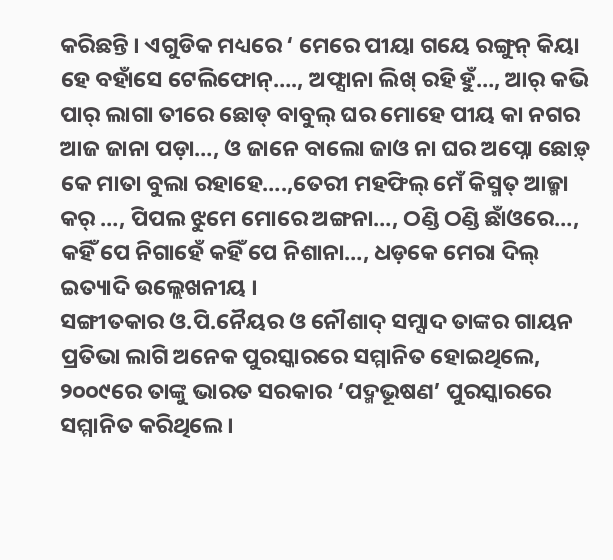କରିଛନ୍ତି । ଏଗୁଡିକ ମଧ୍ୟରେ ‘ ମେରେ ପୀୟା ଗୟେ ରଙ୍ଗୁନ୍ କିୟା ହେ ବହାଁସେ ଟେଲିଫୋନ୍…., ଅଫ୍ସାନା ଲିଖ୍ ରହି ହୁଁ…, ଆର୍ କଭି ପାର୍ ଲାଗା ତୀରେ ଛୋଡ୍ ବାବୁଲ୍ ଘର ମୋହେ ପୀୟ କା ନଗର ଆଜ ଜାନା ପଡ଼ା…, ଓ ଜାନେ ବାଲୋ ଜାଓ ନା ଘର ଅପ୍ନୋ ଛୋଡ଼୍ କେ ମାତା ବୁଲା ରହାହେ….,ତେରୀ ମହଫିଲ୍ ମେଁ କିସ୍ମତ୍ ଆଜ୍ମା କର୍ …, ପିପଲ ଝୁମେ ମୋରେ ଅଙ୍ଗନା…, ଠଣ୍ଡି ଠଣ୍ଡି ଛାଁଓରେ…, କହିଁ ପେ ନିଗାହେଁ କହିଁ ପେ ନିଶାନା…, ଧଡ଼କେ ମେରା ଦିଲ୍ ଇତ୍ୟାଦି ଉଲ୍ଲେଖନୀୟ ।
ସଙ୍ଗୀତକାର ଓ.ପି.ନୈୟର ଓ ନୌଶାଦ୍ ସମ୍ସାଦ ତାଙ୍କର ଗାୟନ ପ୍ରତିଭା ଲାଗି ଅନେକ ପୁରସ୍କାରରେ ସମ୍ମାନିତ ହୋଇଥିଲେ, ୨୦୦୯ରେ ତାଙ୍କୁ ଭାରତ ସରକାର ‘ପଦ୍ମଭୂଷଣ’ ପୁରସ୍କାରରେ ସମ୍ମାନିତ କରିଥିଲେ ।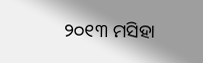୨୦୧୩ ମସିହା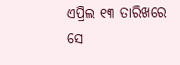ଏପ୍ରିଲ ୧୩ ତାରିଖରେ ସେ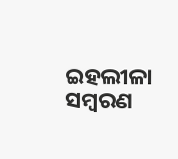ଇହଲୀଳା ସମ୍ବରଣ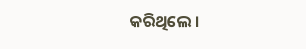କରିଥିଲେ ।